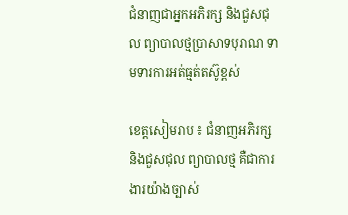ជំនាញជាអ្នកអភិរក្ស និងជួសជុល ព្យាបាលថ្មប្រាសាទបុរាណ ទាមទារការអត់ធ្មត់តស៊ូខ្ពស់

ខេត្តសៀមរាប ៖ ជំនាញអភិរក្ស និងជួសជុល ព្យាបាលថ្ម គឺជាការងារយ៉ាងច្បាស់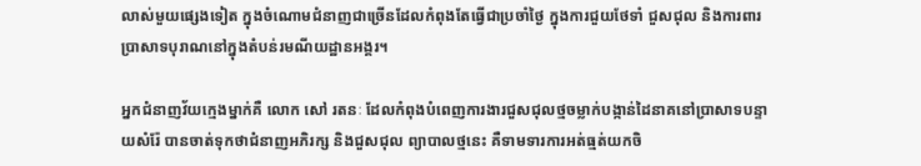លាស់មួយផ្សេងទៀត ក្នុងចំណោមជំនាញជាច្រើនដែលកំពុងតែធ្វើជាប្រចាំថ្ងៃ ក្នុងការជួយថែទាំ ជួសជុល និងការពារប្រាសាទបុរាណនៅក្នុងតំបន់រមណីយដ្ឋានអង្គរ។

អ្នកជំនាញវ័យក្មេងម្នាក់គឺ លោក សៅ រតនៈ ដែលកំពុងបំពេញការងារជួសជុលថ្មចម្លាក់បង្កាន់ដៃនាគនៅប្រាសាទបន្ទាយសំរ៉ែ បានចាត់ទុកថាជំនាញអភិរក្ស និងជួសជុល ព្យាបាលថ្មនេះ គឺទាមទារការអត់ធ្មត់យកចិ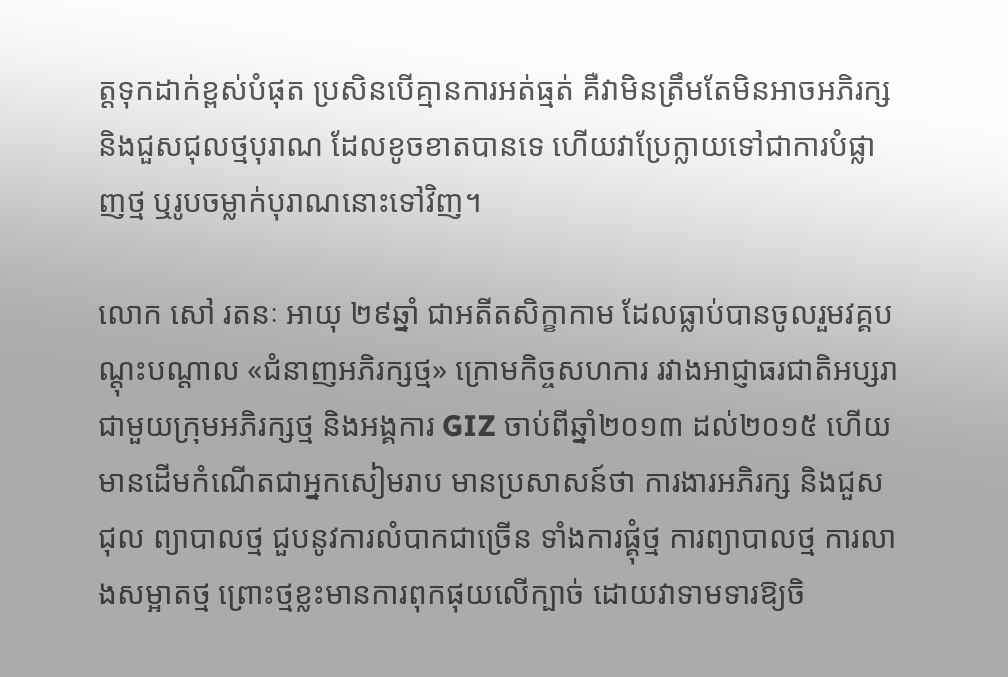ត្តទុកដាក់ខ្ពស់បំផុត ប្រសិនបើគ្មានការអត់ធ្មត់ គឺវាមិនត្រឹមតែមិនអាចអភិរក្ស និងជួសជុលថ្មបុរាណ ដែលខូចខាតបានទេ ហើយវាប្រែក្លាយទៅជាការបំផ្លាញថ្ម ឬរូបចម្លាក់បុរាណនោះទៅវិញ។

លោក សៅ រតនៈ អាយុ ២៩ឆ្នាំ ជាអតីតសិក្ខាកាម ដែលធ្លាប់បានចូលរួមវគ្គបណ្តុះបណ្តាល «ជំនាញអភិរក្សថ្ម» ក្រោមកិច្ចសហការ រវាងអាជ្ញាធរជាតិអប្សរា ជាមួយក្រុមអភិរក្សថ្ម និងអង្គការ GIZ ចាប់ពីឆ្នាំ២០១៣ ដល់២០១៥ ហើយមានដើមកំណើតជាអ្នកសៀមរាប មានប្រសាសន៍ថា ការងារអភិរក្ស និងជួសជុល ព្យាបាលថ្ម ជួបនូវការលំបាកជាច្រើន ទាំងការផ្គុំថ្ម ការព្យាបាលថ្ម ការលាងសម្អាតថ្ម ព្រោះថ្មខ្លះមានការពុកផុយលើក្បាច់ ដោយវាទាមទារឱ្យចិ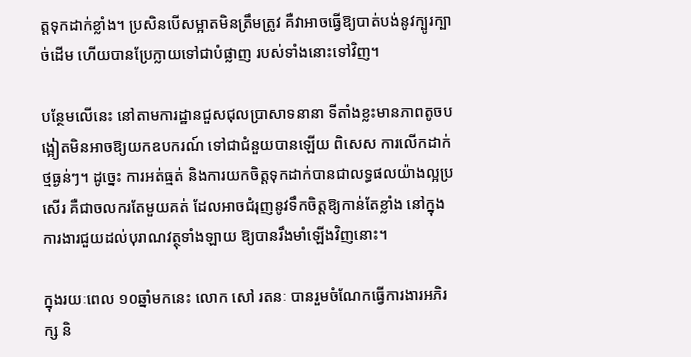ត្តទុកដាក់ខ្លាំង។ ប្រសិនបើសម្អាតមិនត្រឹមត្រូវ គឺវាអាចធ្វើឱ្យបាត់បង់នូវក្បូរក្បាច់ដើម ហើយបានប្រែក្លាយទៅជាបំផ្លាញ របស់ទាំងនោះទៅវិញ។

បន្ថែមលើនេះ នៅតាមការដ្ឋានជួសជុលប្រាសាទនានា ទីតាំងខ្លះមានភាពតូចបង្អៀតមិនអាចឱ្យយកឧបករណ៍ ទៅជាជំនួយបានឡើយ ពិសេស ការលើកដាក់ថ្មធ្ងន់ៗ។ ដូច្នេះ ការអត់ធ្មត់ និងការយកចិត្តទុកដាក់បានជាលទ្ធផលយ៉ាងល្អប្រសើរ គឺជាចលករតែមួយគត់ ដែលអាចជំរុញនូវទឹកចិត្តឱ្យកាន់តែខ្លាំង នៅក្នុងការងារជួយដល់បុរាណវត្ថុទាំងឡាយ ឱ្យបានរឹងមាំឡើងវិញនោះ។

ក្នុងរយៈពេល ១០ឆ្នាំមកនេះ លោក សៅ រតនៈ បានរួមចំណែកធ្វើការងារអភិរក្ស និ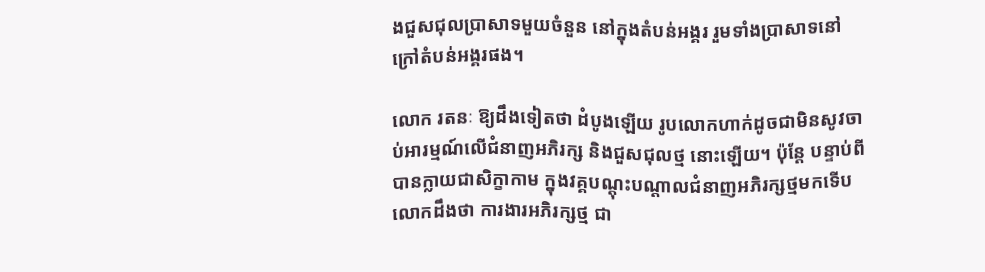ងជួសជុលប្រាសាទមួយចំនួន នៅក្នុងតំបន់អង្គរ រួមទាំងប្រាសាទនៅក្រៅតំបន់អង្គរផង។

លោក រតនៈ ឱ្យដឹងទៀតថា ដំបូងឡើយ រូបលោកហាក់ដូចជាមិនសូវចាប់អារម្មណ៍លើជំនាញអភិរក្ស និងជួសជុលថ្ម នោះឡើយ។ ប៉ុន្តែ បន្ទាប់ពីបានក្លាយជាសិក្ខាកាម ក្នុងវគ្គបណ្តុះបណ្តាលជំនាញអភិរក្សថ្មមកទើបលោកដឹងថា ការងារអភិរក្សថ្ម ជា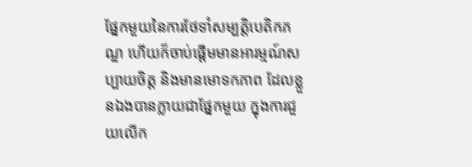ផ្នែកមួយនៃការថែទាំសម្បត្តិបេតិកភណ្ឌ ហើយក៏ចាប់ផ្តើមមានអារម្មណ៍សប្បាយចិត្ត និងមានមោទកភាព ដែលខ្លួនឯងបានក្លាយជាផ្នែកមួយ ក្នុងការជួយលើក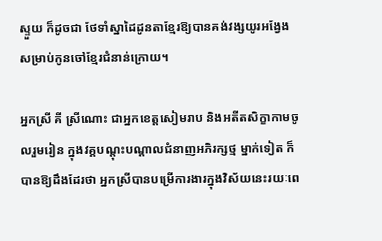ស្ទួយ ក៏ដូចជា ថែទាំស្នាដៃដូនតាខ្មែរឱ្យបានគង់វង្សយូរអង្វែង សម្រាប់កូនចៅខ្មែរជំនាន់ក្រោយ។

អ្នកស្រី គី ស្រីណោះ ជាអ្នកខេត្តសៀមរាប និងអតីតសិក្ខាកាមចូលរួមរៀន ក្នុងវគ្គបណ្តុះបណ្តាលជំនាញអភិរក្សថ្ម ម្នាក់ទៀត ក៏បានឱ្យដឹងដែរថា អ្នកស្រីបានបម្រើការងារក្នុងវិស័យនេះរយៈពេ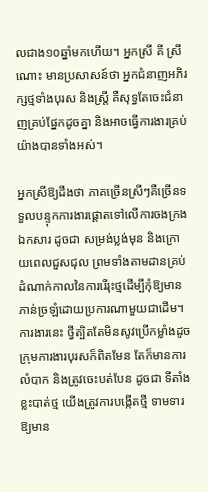លជាង១០ឆ្នាំមកហើយ។ អ្នកស្រី គី ស្រីណោះ មានប្រសាសន៍ថា អ្នកជំនាញអភិរក្សថ្មទាំងបុរស និងស្រ្តី គឺសុទ្ធតែចេះជំនាញគ្រប់ផ្នែកដូចគ្នា និងអាចធ្វើការងារគ្រប់យ៉ាងបានទាំងអស់។

អ្នកស្រីឱ្យដឹងថា ភាគច្រើនស្រីៗគឺច្រើនទទួលបន្ទុកការងារផ្តោតទៅលើការចងក្រងឯកសារ ដូចជា សម្រង់ប្លង់មុន និងក្រោយពេលជួសជុល ព្រមទាំងតាមដានគ្រប់ដំណាក់កាលនៃការរើរុះថ្មដើម្បីកុំឱ្យមានភាន់ច្រឡំដោយប្រការណាមួយជាដើម។ ការងារនេះ ថ្វីត្បិតតែមិនសូវប្រើកម្លាំងដូចក្រុមការងារបុរសក៏ពិតមែន តែក៏មានការលំបាក និងត្រូវចេះបត់បែន ដូចជា ទីតាំងខ្លះបាត់ថ្ម យើងត្រូវការបង្កើតថ្មី ទាមទារឱ្យមាន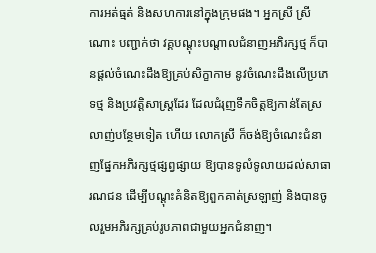ការអត់ធ្មត់ និងសហការនៅក្នុងក្រុមផង។ អ្នកស្រី ស្រីណោះ បញ្ជាក់ថា វគ្គបណ្តុះបណ្តាលជំនាញអភិរក្សថ្ម ក៏បានផ្តល់ចំណេះដឹងឱ្យគ្រប់សិក្ខាកាម នូវចំណេះដឹងលើប្រភេទថ្ម និងប្រវត្តិសាស្រ្តដែរ ដែលជំរុញទឹកចិត្តឱ្យកាន់តែស្រលាញ់បន្ថែមទៀត ហើយ លោកស្រី ក៏ចង់ឱ្យចំណេះជំនាញផ្នែកអភិរក្សថ្មផ្សព្វផ្សាយ ឱ្យបានទូលំទូលាយដល់សាធារណជន ដើម្បីបណ្តុះគំនិតឱ្យពួកគាត់ស្រឡាញ់ និងបានចូលរួមអភិរក្សគ្រប់រូបភាពជាមួយអ្នកជំនាញ។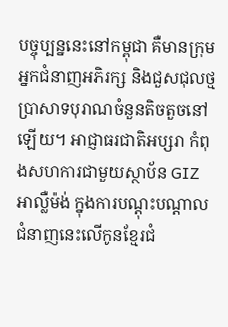បច្ចុប្បន្ននេះនៅកម្ពុជា គឺមានក្រុមអ្នកជំនាញអភិរក្ស និងជួសជុលថ្មប្រាសាទបុរាណចំនួនតិចតួចនៅឡើយ។ អាជ្ញាធរជាតិអប្សរា កំពុងសហការជាមួយស្ថាប័ន GIZ អាល្លឺម៉ង់ ក្នុងការបណ្ដុះបណ្ដាលជំនាញនេះលើកូនខ្មែរជំ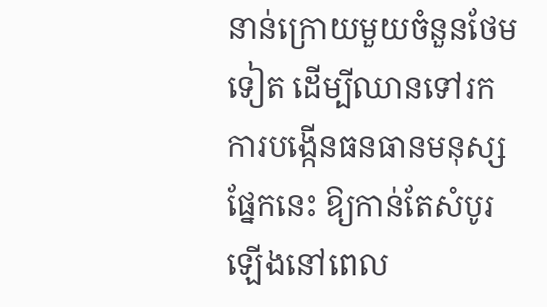នាន់ក្រោយមួយចំនួនថែមទៀត ដើម្បីឈានទៅរកការបង្កើនធនធានមនុស្សផ្នែកនេះ ឱ្យកាន់តែសំបូរឡើងនៅពេល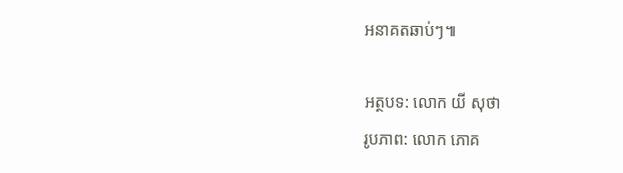អនាគតឆាប់ៗ៕

អត្ថបទ: លោក យី សុថា
រូបភាព: លោក ភោគ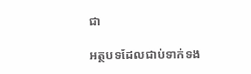ជា

អត្ថបទដែលជាប់ទាក់ទង